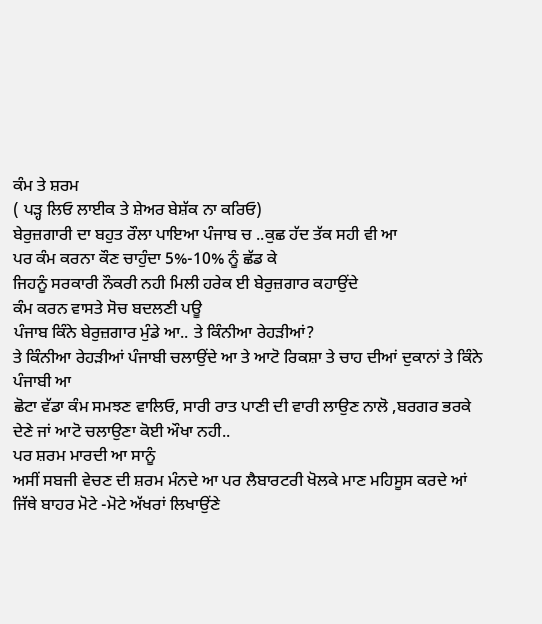ਕੰਮ ਤੇ ਸ਼ਰਮ
( ਪੜ੍ਹ ਲਿਓ ਲਾਈਕ ਤੇ ਸ਼ੇਅਰ ਬੇਸ਼ੱਕ ਨਾ ਕਰਿਓ)
ਬੇਰੁਜ਼ਗਾਰੀ ਦਾ ਬਹੁਤ ਰੌਲਾ ਪਾਇਆ ਪੰਜਾਬ ਚ ..ਕੁਛ ਹੱਦ ਤੱਕ ਸਹੀ ਵੀ ਆ
ਪਰ ਕੰਮ ਕਰਨਾ ਕੌਣ ਚਾਹੁੰਦਾ 5%-10% ਨੂੰ ਛੱਡ ਕੇ
ਜਿਹਨੂੰ ਸਰਕਾਰੀ ਨੌਕਰੀ ਨਹੀ ਮਿਲੀ ਹਰੇਕ ਈ ਬੇਰੁਜ਼ਗਾਰ ਕਹਾਉਂਦੇ
ਕੰਮ ਕਰਨ ਵਾਸਤੇ ਸੋਚ ਬਦਲਣੀ ਪਊ
ਪੰਜਾਬ ਕਿੰਨੇ ਬੇਰੁਜ਼ਗਾਰ ਮੁੰਡੇ ਆ.. ਤੇ ਕਿੰਨੀਆ ਰੇਹੜੀਆਂ?
ਤੇ ਕਿੰਨੀਆ ਰੇਹੜੀਆਂ ਪੰਜਾਬੀ ਚਲਾਉਂਦੇ ਆ ਤੇ ਆਟੋ ਰਿਕਸ਼ਾ ਤੇ ਚਾਹ ਦੀਆਂ ਦੁਕਾਨਾਂ ਤੇ ਕਿੰਨੇ ਪੰਜਾਬੀ ਆ
ਛੋਟਾ ਵੱਡਾ ਕੰਮ ਸਮਝਣ ਵਾਲਿਓ, ਸਾਰੀ ਰਾਤ ਪਾਣੀ ਦੀ ਵਾਰੀ ਲਾਉਣ ਨਾਲੋ ,ਬਰਗਰ ਭਰਕੇ ਦੇਣੇ ਜਾਂ ਆਟੋ ਚਲਾਉਣਾ ਕੋਈ ਔਖਾ ਨਹੀ..
ਪਰ ਸ਼ਰਮ ਮਾਰਦੀ ਆ ਸਾਨੂੰ
ਅਸੀਂ ਸਬਜੀ ਵੇਚਣ ਦੀ ਸ਼ਰਮ ਮੰਨਦੇ ਆ ਪਰ ਲੈਬਾਰਟਰੀ ਖੋਲਕੇ ਮਾਣ ਮਹਿਸੂਸ ਕਰਦੇ ਆਂ ਜਿੱਥੇ ਬਾਹਰ ਮੋਟੇ -ਮੋਟੇ ਅੱਖਰਾਂ ਲਿਖਾਉਂਣੇ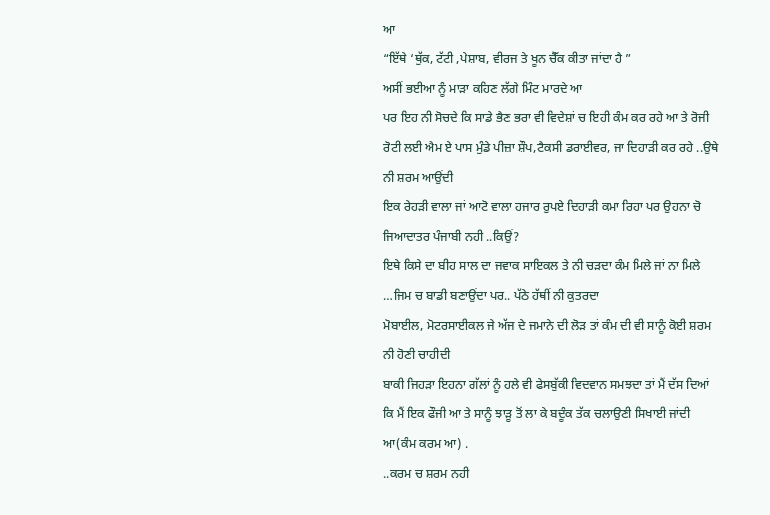ਆ
“ਇੱਥੇ ‘ਥੁੱਕ, ਟੱਟੀ ,ਪੇਸ਼ਾਬ, ਵੀਰਜ ਤੇ ਖੂਨ ਚੈੱਕ ਕੀਤਾ ਜਾਂਦਾ ਹੈ ”
ਅਸੀਂ ਭਈਆ ਨੂੰ ਮਾੜਾ ਕਹਿਣ ਲੱਗੇ ਮਿੰਟ ਮਾਰਦੇ ਆ
ਪਰ ਇਹ ਨੀ ਸੋਚਦੇ ਕਿ ਸਾਡੇ ਭੈਣ ਭਰਾ ਵੀ ਵਿਦੇਸ਼ਾਂ ਚ ਇਹੀ ਕੰਮ ਕਰ ਰਹੇ ਆ ਤੇ ਰੋਜੀ ਰੋਟੀ ਲਈ ਐਮ ਏ ਪਾਸ ਮੁੰਡੇ ਪੀਜ਼ਾ ਸ਼ੌਪ,ਟੈਕਸੀ ਡਰਾਈਵਰ, ਜਾ ਦਿਹਾੜੀ ਕਰ ਰਹੇ ..ਉਥੇ ਨੀ ਸ਼ਰਮ ਆਉਂਦੀ
ਇਕ ਰੇਹੜੀ ਵਾਲਾ ਜਾਂ ਆਟੋ ਵਾਲਾ ਹਜਾਰ ਰੁਪਏ ਦਿਹਾੜੀ ਕਮਾ ਰਿਹਾ ਪਰ ਉਹਨਾ ਚੋ ਜਿਆਦਾਤਰ ਪੰਜਾਬੀ ਨਹੀ ..ਕਿਉਂ?
ਇਥੇ ਕਿਸੇ ਦਾ ਬੀਹ ਸਾਲ ਦਾ ਜਵਾਕ ਸਾਇਕਲ ਤੇ ਨੀ ਚੜਦਾ ਕੰਮ ਮਿਲੇ ਜਾਂ ਨਾ ਮਿਲੇ …ਜਿਮ ਚ ਬਾਡੀ ਬਣਾਉਂਦਾ ਪਰ.. ਪੱਠੇ ਹੱਥੀਂ ਨੀ ਕੁਤਰਦਾ
ਮੋਬਾਈਲ, ਮੋਟਰਸਾਈਕਲ ਜੇ ਅੱਜ ਦੇ ਜਮਾਨੇ ਦੀ ਲੋੜ ਤਾਂ ਕੰਮ ਦੀ ਵੀ ਸਾਨੂੰ ਕੋਈ ਸ਼ਰਮ ਨੀ ਹੋਣੀ ਚਾਹੀਦੀ
ਬਾਕੀ ਜਿਹੜਾ ਇਹਨਾ ਗੱਲਾਂ ਨੂੰ ਹਲੇ ਵੀ ਫੇਸਬੁੱਕੀ ਵਿਦਵਾਨ ਸਮਝਦਾ ਤਾਂ ਮੈਂ ਦੱਸ ਦਿਆਂ ਕਿ ਮੈਂ ਇਕ ਫੌਜੀ ਆ ਤੇ ਸਾਨੂੰ ਝਾੜੂ ਤੋਂ ਲਾ ਕੇ ਬਦੂੰਕ ਤੱਕ ਚਲਾਉਣੀ ਸਿਖਾਈ ਜਾਂਦੀ ਆ(ਕੰਮ ਕਰਮ ਆ) .
..ਕਰਮ ਚ ਸ਼ਰਮ ਨਹੀ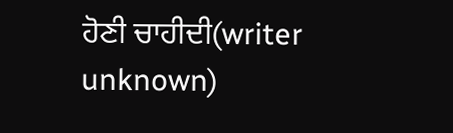ਹੋਣੀ ਚਾਹੀਦੀ(writer unknown)